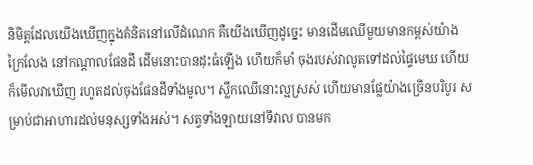និមិត្តដែលយើងឃើញក្នុងគំនិតនៅលើដំណេក គឺយើងឃើញដូច្នេះ មានដើមឈើមួយមានកម្ពស់យ៉ាងក្រៃលែង នៅកណ្ដាលផែនដី ដើមនោះបានដុះធំឡើង ហើយក៏មាំ ចុងរបស់វាលូតទៅដល់ផ្ទៃមេឃ ហើយក៏មើលវាឃើញ រហូតដល់ចុងផែនដីទាំងមូល។ ស្លឹកឈើនោះល្អស្រស់ ហើយមានផ្លែយ៉ាងច្រើនបរិបូរ សម្រាប់ជាអាហារដល់មនុស្សទាំងអស់។ សត្វទាំងឡាយនៅទីវាល បានមក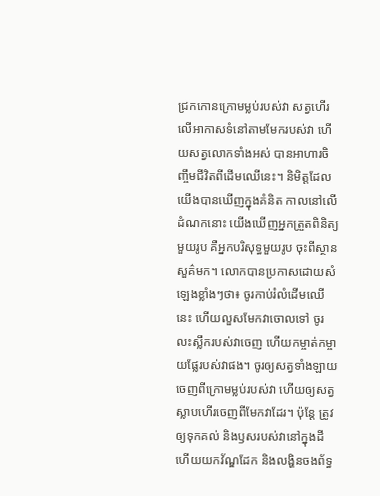ជ្រកកោនក្រោមម្លប់របស់វា សត្វហើរលើអាកាសទំនៅតាមមែករបស់វា ហើយសត្វលោកទាំងអស់ បានអាហារចិញ្ចឹមជីវិតពីដើមឈើនេះ។ និមិត្តដែលយើងបានឃើញក្នុងគំនិត កាលនៅលើដំណកនោះ យើងឃើញអ្នកត្រួតពិនិត្យមួយរូប គឺអ្នកបរិសុទ្ធមួយរូប ចុះពីស្ថានសួគ៌មក។ លោកបានប្រកាសដោយសំឡេងខ្លាំងៗថា៖ ចូរកាប់រំលំដើមឈើនេះ ហើយលួសមែកវាចោលទៅ ចូរលះស្លឹករបស់វាចេញ ហើយកម្ចាត់កម្ចាយផ្លែរបស់វាផង។ ចូរឲ្យសត្វទាំងឡាយចេញពីក្រោមម្លប់របស់វា ហើយឲ្យសត្វស្លាបហើរចេញពីមែកវាដែរ។ ប៉ុន្តែ ត្រូវឲ្យទុកគល់ និងឫសរបស់វានៅក្នុងដី ហើយយកវ័ណ្ឌដែក និងលង្ហិនចងព័ទ្ធ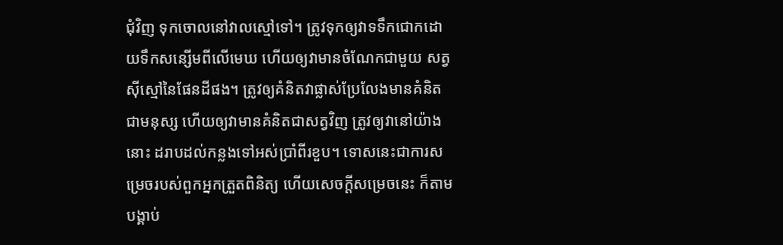ជុំវិញ ទុកចោលនៅវាលស្មៅទៅ។ ត្រូវទុកឲ្យវាទទឹកជោកដោយទឹកសន្សើមពីលើមេឃ ហើយឲ្យវាមានចំណែកជាមួយ សត្វស៊ីស្មៅនៃផែនដីផង។ ត្រូវឲ្យគំនិតវាផ្លាស់ប្រែលែងមានគំនិតជាមនុស្ស ហើយឲ្យវាមានគំនិតជាសត្វវិញ ត្រូវឲ្យវានៅយ៉ាងនោះ ដរាបដល់កន្លងទៅអស់ប្រាំពីរខួប។ ទោសនេះជាការសម្រេចរបស់ពួកអ្នកត្រួតពិនិត្យ ហើយសេចក្ដីសម្រេចនេះ ក៏តាមបង្គាប់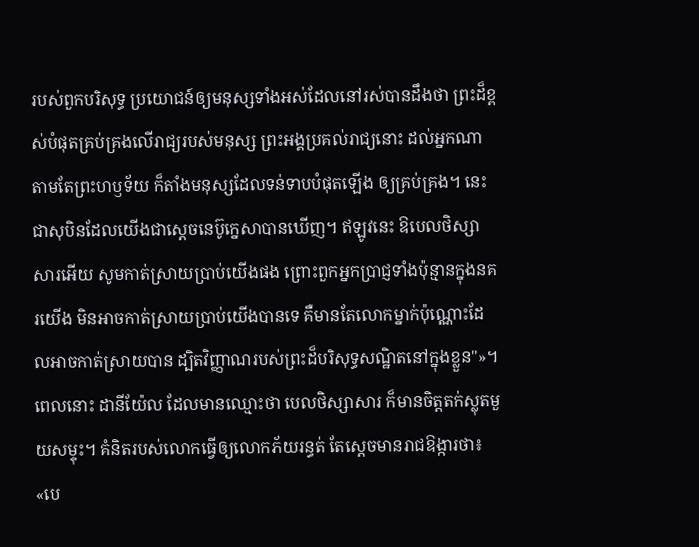របស់ពួកបរិសុទ្ធ ប្រយោជន៍ឲ្យមនុស្សទាំងអស់ដែលនៅរស់បានដឹងថា ព្រះដ៏ខ្ពស់បំផុតគ្រប់គ្រងលើរាជ្យរបស់មនុស្ស ព្រះអង្គប្រគល់រាជ្យនោះ ដល់អ្នកណាតាមតែព្រះហឫទ័យ ក៏តាំងមនុស្សដែលទន់ទាបបំផុតឡើង ឲ្យគ្រប់គ្រង។ នេះជាសុបិនដែលយើងជាស្តេចនេប៊ូក្នេសាបានឃើញ។ ឥឡូវនេះ ឱបេលថិស្សាសារអើយ សូមកាត់ស្រាយប្រាប់យើងផង ព្រោះពួកអ្នកប្រាជ្ញទាំងប៉ុន្មានក្នុងនគរយើង មិនអាចកាត់ស្រាយប្រាប់យើងបានទេ គឺមានតែលោកម្នាក់ប៉ុណ្ណោះដែលអាចកាត់ស្រាយបាន ដ្បិតវិញ្ញាណរបស់ព្រះដ៏បរិសុទ្ធសណ្ឋិតនៅក្នុងខ្លួន"»។ ពេលនោះ ដានីយ៉ែល ដែលមានឈ្មោះថា បេលថិស្សាសារ ក៏មានចិត្តតក់ស្លុតមួយសម្ទុះ។ គំនិតរបស់លោកធ្វើឲ្យលោកភ័យរន្ធត់ តែស្ដេចមានរាជឱង្ការថា៖ «បេ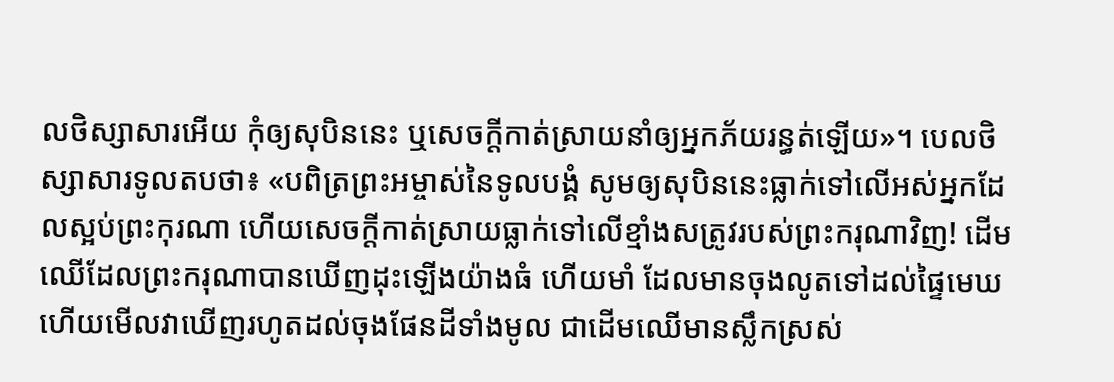លថិស្សាសារអើយ កុំឲ្យសុបិននេះ ឬសេចក្ដីកាត់ស្រាយនាំឲ្យអ្នកភ័យរន្ធត់ឡើយ»។ បេលថិស្សាសារទូលតបថា៖ «បពិត្រព្រះអម្ចាស់នៃទូលបង្គំ សូមឲ្យសុបិននេះធ្លាក់ទៅលើអស់អ្នកដែលស្អប់ព្រះកុរណា ហើយសេចក្ដីកាត់ស្រាយធ្លាក់ទៅលើខ្មាំងសត្រូវរបស់ព្រះករុណាវិញ! ដើមឈើដែលព្រះករុណាបានឃើញដុះឡើងយ៉ាងធំ ហើយមាំ ដែលមានចុងលូតទៅដល់ផ្ទៃមេឃ ហើយមើលវាឃើញរហូតដល់ចុងផែនដីទាំងមូល ជាដើមឈើមានស្លឹកស្រស់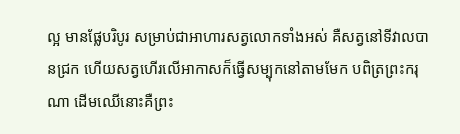ល្អ មានផ្លែបរិបូរ សម្រាប់ជាអាហារសត្វលោកទាំងអស់ គឺសត្វនៅទីវាលបានជ្រក ហើយសត្វហើរលើអាកាសក៏ធ្វើសម្បុកនៅតាមមែក បពិត្រព្រះករុណា ដើមឈើនោះគឺព្រះ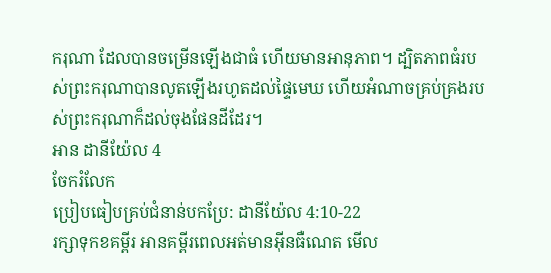ករុណា ដែលបានចម្រើនឡើងជាធំ ហើយមានអានុភាព។ ដ្បិតភាពធំរបស់ព្រះករុណាបានលូតឡើងរហូតដល់ផ្ទៃមេឃ ហើយអំណាចគ្រប់គ្រងរបស់ព្រះករុណាក៏ដល់ចុងផែនដីដែរ។
អាន ដានីយ៉ែល 4
ចែករំលែក
ប្រៀបធៀបគ្រប់ជំនាន់បកប្រែ: ដានីយ៉ែល 4:10-22
រក្សាទុកខគម្ពីរ អានគម្ពីរពេលអត់មានអ៊ីនធឺណេត មើល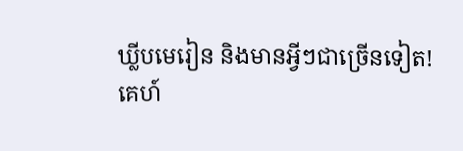ឃ្លីបមេរៀន និងមានអ្វីៗជាច្រើនទៀត!
គេហ៍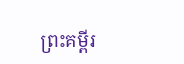ព្រះគម្ពីរ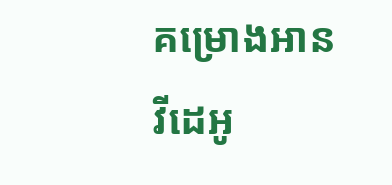គម្រោងអាន
វីដេអូ